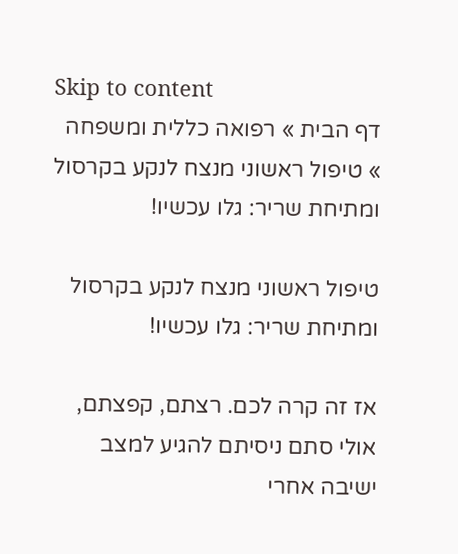Skip to content
דף הבית » רפואה כללית ומשפחה » טיפול ראשוני מנצח לנקע בקרסול ומתיחת שריר: גלו עכשיו!

טיפול ראשוני מנצח לנקע בקרסול ומתיחת שריר: גלו עכשיו!

אז זה קרה לכם. רצתם, קפצתם, אולי סתם ניסיתם להגיע למצב ישיבה אחרי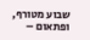שבוע מטורף, ופתאום –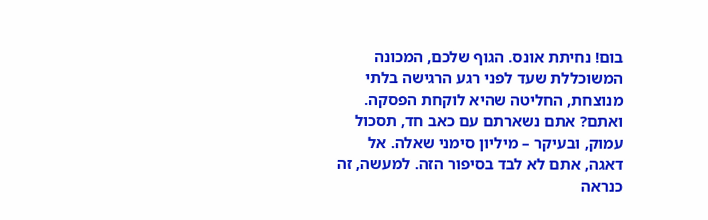בום! נחיתת אונס. הגוף שלכם, המכונה המשוכללת שעד לפני רגע הרגישה בלתי מנוצחת, החליטה שהיא לוקחת הפסקה. ואתם? אתם נשארתם עם כאב חד, תסכול עמוק, ובעיקר – מיליון סימני שאלה. אל דאגה, אתם לא לבד בסיפור הזה. למעשה, זה כנראה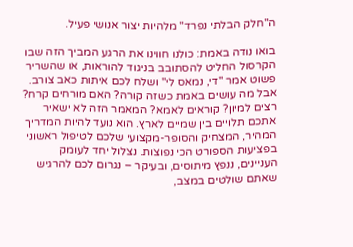ה"חלק הבלתי נפרד" מלהיות יצור אנושי פעיל.

בואו נודה באמת: כולנו חווינו את הרגע המביך הזה שבו הקרסול החליט להסתובב בניגוד להוראות, או שהשריר פשוט אמר "די, נמאס לי" ושלח לכם איתות כאב צורב. אבל מה עושים באמת כשזה קורה? האם מורחים קרח? רצים למיון? קוראים לאמא? המאמר הזה לא ישאיר אתכם תלויים בין שמיים לארץ. הוא נועד להיות המדריך המהיר, המצחיק והסופר-מקצועי שלכם לטיפול ראשוני בפציעות הספורט הכי נפוצות. נצלול יחד לעומק העניינים, ננפץ מיתוסים, ובעיקר – נגרום לכם להרגיש שאתם שולטים במצב,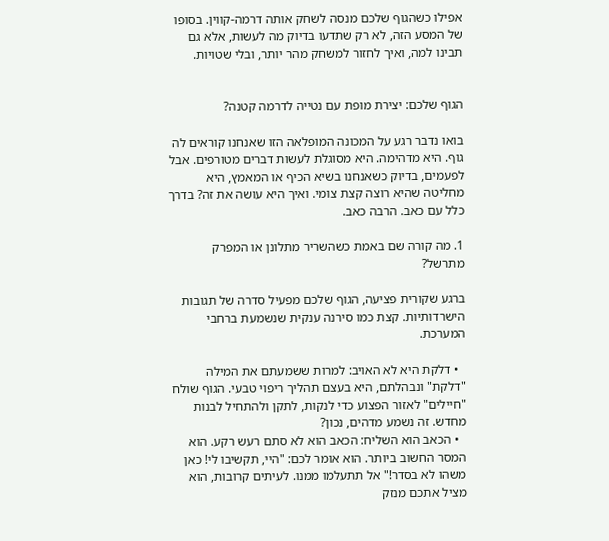אפילו כשהגוף שלכם מנסה לשחק אותה דרמה-קווין. בסופו של המסע הזה, לא רק שתדעו בדיוק מה לעשות, אלא גם תבינו למה, ואיך לחזור למשחק מהר יותר, ובלי שטויות.


הגוף שלכם: יצירת מופת עם נטייה לדרמה קטנה?

בואו נדבר רגע על המכונה המופלאה הזו שאנחנו קוראים לה גוף. היא מדהימה. היא מסוגלת לעשות דברים מטורפים. אבל לפעמים, בדיוק כשאנחנו בשיא הכיף או המאמץ, היא מחליטה שהיא רוצה קצת צומי. ואיך היא עושה את זה? בדרך כלל עם כאב. הרבה כאב.

1. מה קורה שם באמת כשהשריר מתלונן או המפרק מתרשל?

ברגע שקורית פציעה, הגוף שלכם מפעיל סדרה של תגובות הישרדותיות. קצת כמו סירנה ענקית שנשמעת ברחבי המערכת.

  • דלקת היא לא האויב: למרות ששמעתם את המילה "דלקת" ונבהלתם, היא בעצם תהליך ריפוי טבעי. הגוף שולח "חיילים" לאזור הפצוע כדי לנקות, לתקן ולהתחיל לבנות מחדש. זה נשמע מדהים, נכון?
  • הכאב הוא השליח: הכאב הוא לא סתם רעש רקע. הוא המסר החשוב ביותר. הוא אומר לכם: "היי, תקשיבו לי! כאן משהו לא בסדר!" אל תתעלמו ממנו. לעיתים קרובות, הוא מציל אתכם מנזק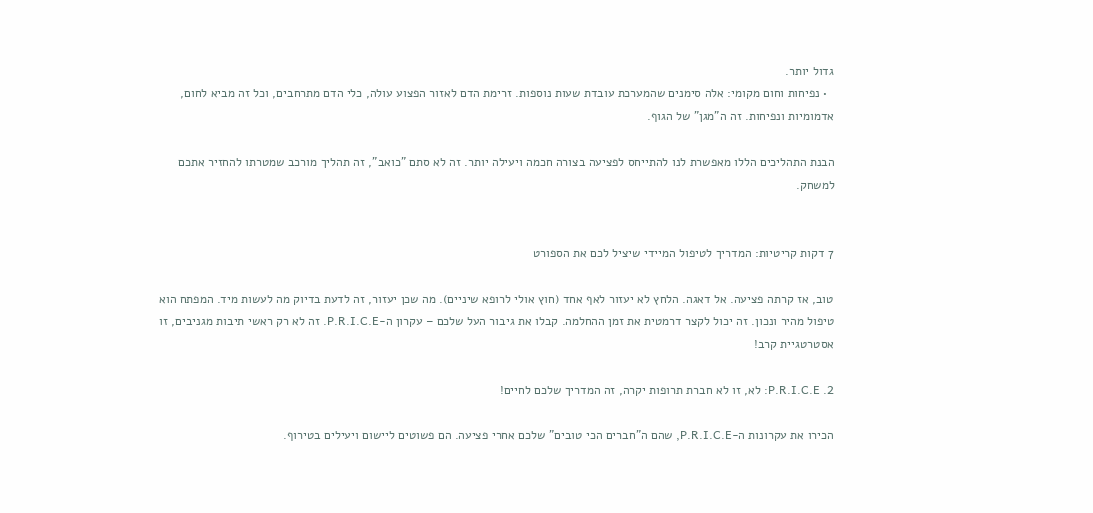גדול יותר.
  • נפיחות וחום מקומי: אלה סימנים שהמערכת עובדת שעות נוספות. זרימת הדם לאזור הפצוע עולה, כלי הדם מתרחבים, וכל זה מביא לחום, אדמומיות ונפיחות. זה ה"מגן" של הגוף.

הבנת התהליכים הללו מאפשרת לנו להתייחס לפציעה בצורה חכמה ויעילה יותר. זה לא סתם "כואב", זה תהליך מורכב שמטרתו להחזיר אתכם למשחק.


7 דקות קריטיות: המדריך לטיפול המיידי שיציל לכם את הספורט

טוב, אז קרתה פציעה. אל דאגה. הלחץ לא יעזור לאף אחד (חוץ אולי לרופא שיניים). מה שכן יעזור, זה לדעת בדיוק מה לעשות מיד. המפתח הוא טיפול מהיר ונכון. זה יכול לקצר דרמטית את זמן ההחלמה. קבלו את גיבור העל שלכם – עקרון ה-P.R.I.C.E. זה לא רק ראשי תיבות מגניבים, זו אסטרטגיית קרב!

2. P.R.I.C.E: לא, זו לא חברת תרופות יקרה, זה המדריך שלכם לחיים!

הכירו את עקרונות ה-P.R.I.C.E, שהם ה"חברים הכי טובים" שלכם אחרי פציעה. הם פשוטים ליישום ויעילים בטירוף.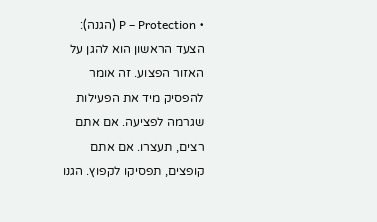• P – Protection (הגנה): הצעד הראשון הוא להגן על האזור הפצוע. זה אומר להפסיק מיד את הפעילות שגרמה לפציעה. אם אתם רצים, תעצרו. אם אתם קופצים, תפסיקו לקפוץ. הגנו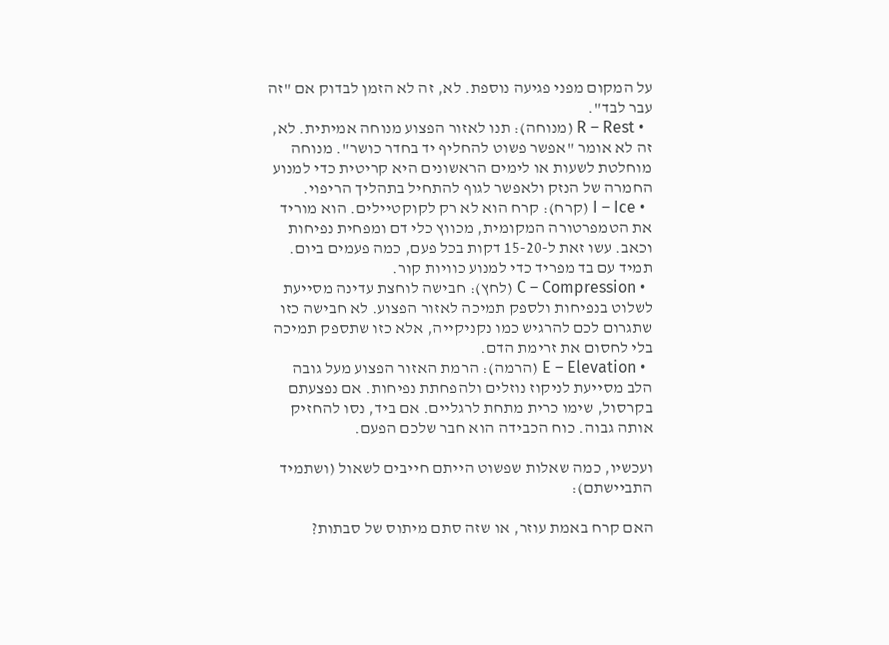על המקום מפני פגיעה נוספת. לא, זה לא הזמן לבדוק אם "זה עבר לבד".
  • R – Rest (מנוחה): תנו לאזור הפצוע מנוחה אמיתית. לא, זה לא אומר "אפשר פשוט להחליף יד בחדר כושר". מנוחה מוחלטת לשעות או לימים הראשונים היא קריטית כדי למנוע החמרה של הנזק ולאפשר לגוף להתחיל בתהליך הריפוי.
  • I – Ice (קרח): קרח הוא לא רק לקוקטיילים. הוא מוריד את הטמפרטורה המקומית, מכווץ כלי דם ומפחית נפיחות וכאב. עשו זאת ל-15-20 דקות בכל פעם, כמה פעמים ביום. תמיד עם בד מפריד כדי למנוע כוויות קור.
  • C – Compression (לחץ): חבישה לוחצת עדינה מסייעת לשלוט בנפיחות ולספק תמיכה לאזור הפצוע. לא חבישה כזו שתגרום לכם להרגיש כמו נקניקייה, אלא כזו שתספק תמיכה בלי לחסום את זרימת הדם.
  • E – Elevation (הרמה): הרמת האזור הפצוע מעל גובה הלב מסייעת לניקוז נוזלים ולהפחתת נפיחות. אם נפצעתם בקרסול, שימו כרית מתחת לרגליים. אם ביד, נסו להחזיק אותה גבוה. כוח הכבידה הוא חבר שלכם הפעם.

ועכשיו, כמה שאלות שפשוט הייתם חייבים לשאול (ושתמיד התביישתם):

האם קרח באמת עוזר, או שזה סתם מיתוס של סבתות?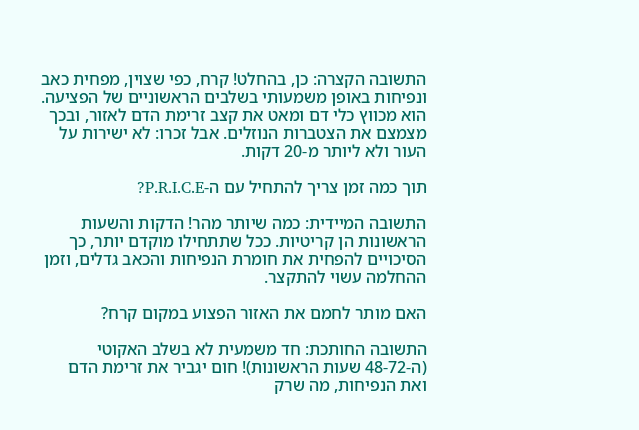התשובה הקצרה: כן, בהחלט! קרח, כפי שצוין, מפחית כאב ונפיחות באופן משמעותי בשלבים הראשוניים של הפציעה. הוא מכווץ כלי דם ומאט את קצב זרימת הדם לאזור, ובכך מצמצם את הצטברות הנוזלים. אבל זכרו: לא ישירות על העור ולא ליותר מ-20 דקות.

תוך כמה זמן צריך להתחיל עם ה-P.R.I.C.E?

התשובה המיידית: כמה שיותר מהר! הדקות והשעות הראשונות הן קריטיות. ככל שתתחילו מוקדם יותר, כך הסיכויים להפחית את חומרת הנפיחות והכאב גדלים, וזמן ההחלמה עשוי להתקצר.

האם מותר לחמם את האזור הפצוע במקום קרח?

התשובה החותכת: חד משמעית לא בשלב האקוטי (ה-48-72 שעות הראשונות)! חום יגביר את זרימת הדם ואת הנפיחות, מה שרק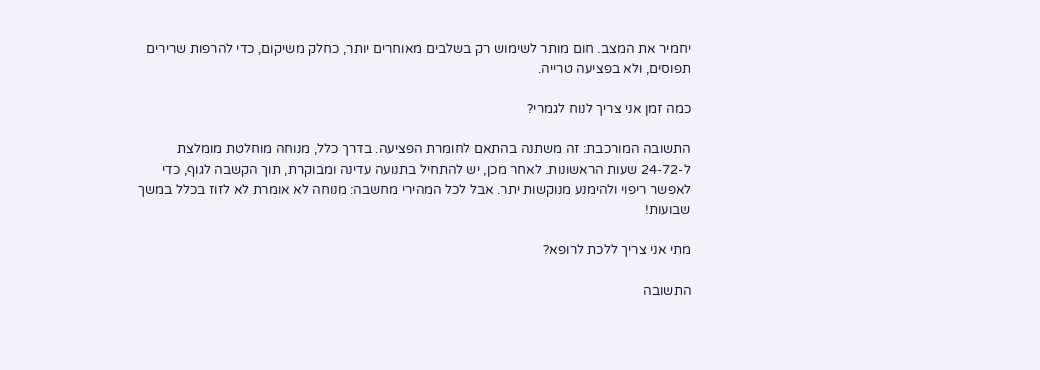יחמיר את המצב. חום מותר לשימוש רק בשלבים מאוחרים יותר, כחלק משיקום, כדי להרפות שרירים תפוסים, ולא בפציעה טרייה.

כמה זמן אני צריך לנוח לגמרי?

התשובה המורכבת: זה משתנה בהתאם לחומרת הפציעה. בדרך כלל, מנוחה מוחלטת מומלצת ל-24-72 שעות הראשונות. לאחר מכן, יש להתחיל בתנועה עדינה ומבוקרת, תוך הקשבה לגוף, כדי לאפשר ריפוי ולהימנע מנוקשות יתר. אבל לכל המהירי מחשבה: מנוחה לא אומרת לא לזוז בכלל במשך שבועות!

מתי אני צריך ללכת לרופא?

התשובה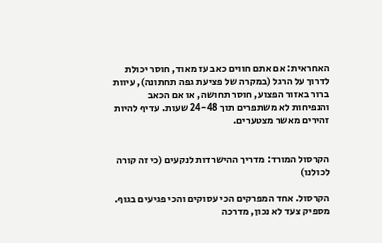האחראית: אם אתם חווים כאב עז מאוד, חוסר יכולת לדרוך על הרגל (במקרה של פציעת גפה תחתונה), עיוות ברור באזור הפצוע, חוסר תחושה, או אם הכאב והנפיחות לא משתפרים תוך 24-48 שעות. עדיף להיות זהירים מאשר מצטערים.


הקרסול המורד: מדריך ההישרדות לנקעים (כי זה קורה לכולנו)

הקרסול. אחד המפרקים הכי עסוקים והכי פגיעים בגוף. מספיק צעד לא נכון, מדרכה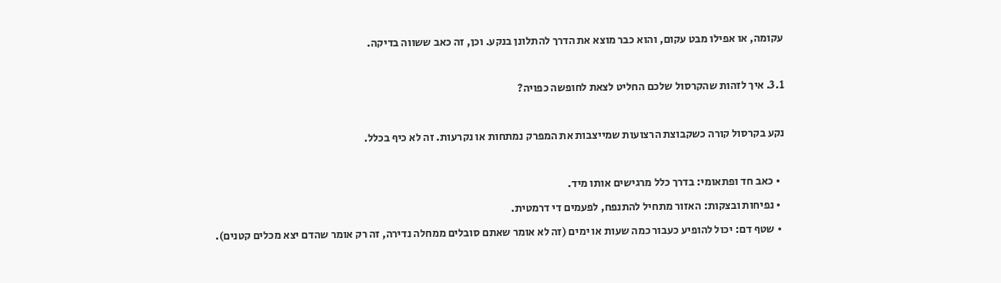עקומה, או אפילו מבט עקום, והוא כבר מוצא את הדרך להתלונן בנקע. וכן, זה כאב ששווה בדיקה.

3.1. איך לזהות שהקרסול שלכם החליט לצאת לחופשה כפויה?

נקע בקרסול קורה כשקבוצת הרצועות שמייצבות את המפרק נמתחות או נקרעות. זה לא כיף בכלל.

  • כאב חד ופתאומי: בדרך כלל מרגישים אותו מיד.
  • נפיחות ובצקות: האזור מתחיל להתנפח, לפעמים די דרמטית.
  • שטף דם: יכול להופיע כעבור כמה שעות או ימים (זה לא אומר שאתם סובלים ממחלה נדירה, זה רק אומר שהדם יצא מכלים קטנים).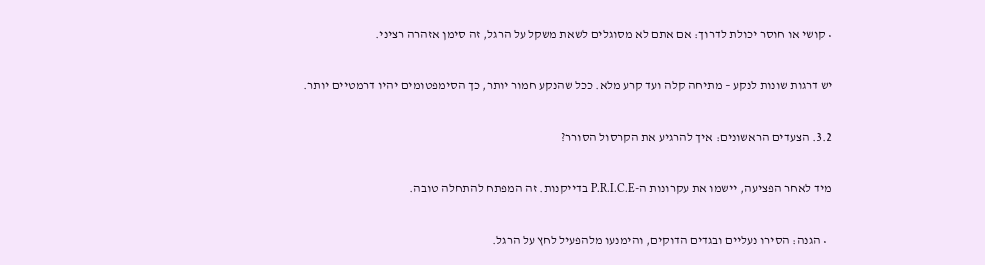• קושי או חוסר יכולת לדרוך: אם אתם לא מסוגלים לשאת משקל על הרגל, זה סימן אזהרה רציני.

יש דרגות שונות לנקע – מתיחה קלה ועד קרע מלא. ככל שהנקע חמור יותר, כך הסימפטומים יהיו דרמטיים יותר.

3.2. הצעדים הראשונים: איך להרגיע את הקרסול הסורר?

מיד לאחר הפציעה, יישמו את עקרונות ה-P.R.I.C.E בדייקנות. זה המפתח להתחלה טובה.

  • הגנה: הסירו נעליים ובגדים הדוקים, והימנעו מלהפעיל לחץ על הרגל.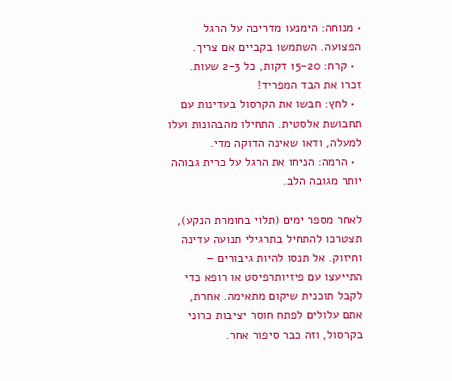• מנוחה: הימנעו מדריכה על הרגל הפצועה. השתמשו בקביים אם צריך.
  • קרח: 15-20 דקות, כל 2-3 שעות. זכרו את הבד המפריד!
  • לחץ: חבשו את הקרסול בעדינות עם תחבושת אלסטית. התחילו מהבהונות ועלו למעלה, ודאו שאינה הדוקה מדי.
  • הרמה: הניחו את הרגל על כרית גבוהה יותר מגובה הלב.

לאחר מספר ימים (תלוי בחומרת הנקע), תצטרכו להתחיל בתרגילי תנועה עדינה וחיזוק. אל תנסו להיות גיבורים – התייעצו עם פיזיותרפיסט או רופא כדי לקבל תוכנית שיקום מתאימה. אחרת, אתם עלולים לפתח חוסר יציבות כרוני בקרסול, וזה כבר סיפור אחר.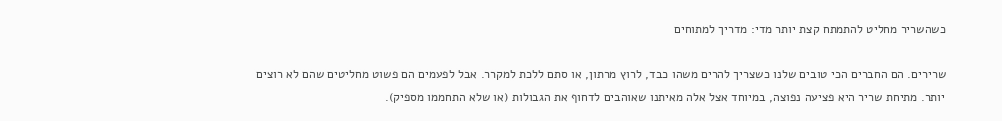כשהשריר מחליט להתמתח קצת יותר מדי: מדריך למתוחים

שרירים. הם החברים הכי טובים שלנו כשצריך להרים משהו כבד, לרוץ מרתון, או סתם ללכת למקרר. אבל לפעמים הם פשוט מחליטים שהם לא רוצים יותר. מתיחת שריר היא פציעה נפוצה, במיוחד אצל אלה מאיתנו שאוהבים לדחוף את הגבולות (או שלא התחממו מספיק).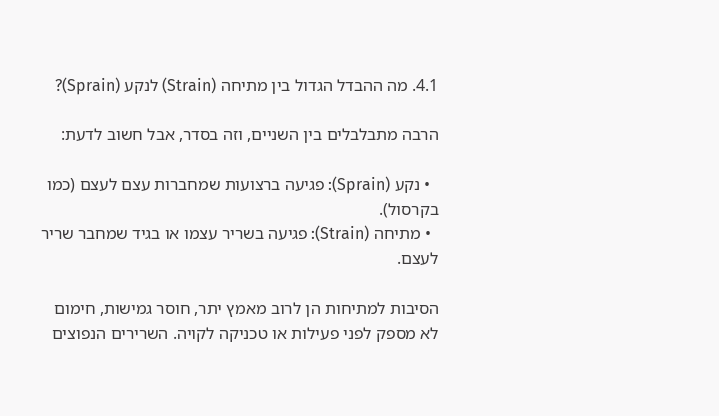4.1. מה ההבדל הגדול בין מתיחה (Strain) לנקע (Sprain)?

הרבה מתבלבלים בין השניים, וזה בסדר, אבל חשוב לדעת:

  • נקע (Sprain): פגיעה ברצועות שמחברות עצם לעצם (כמו בקרסול).
  • מתיחה (Strain): פגיעה בשריר עצמו או בגיד שמחבר שריר לעצם.

הסיבות למתיחות הן לרוב מאמץ יתר, חוסר גמישות, חימום לא מספק לפני פעילות או טכניקה לקויה. השרירים הנפוצים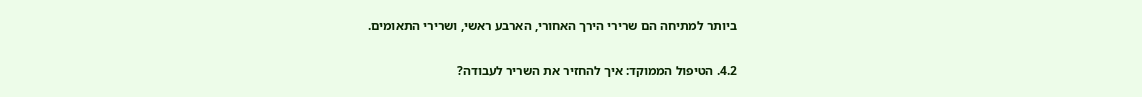ביותר למתיחה הם שרירי הירך האחורי, הארבע ראשי, ושרירי התאומים.

4.2. הטיפול הממוקד: איך להחזיר את השריר לעבודה?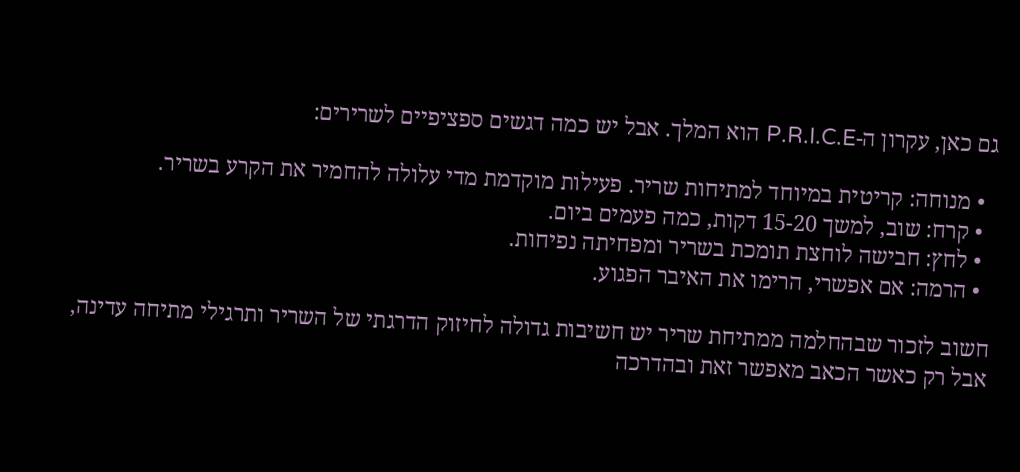גם כאן, עקרון ה-P.R.I.C.E הוא המלך. אבל יש כמה דגשים ספציפיים לשרירים:

  • מנוחה: קריטית במיוחד למתיחות שריר. פעילות מוקדמת מדי עלולה להחמיר את הקרע בשריר.
  • קרח: שוב, למשך 15-20 דקות, כמה פעמים ביום.
  • לחץ: חבישה לוחצת תומכת בשריר ומפחיתה נפיחות.
  • הרמה: אם אפשרי, הרימו את האיבר הפגוע.

חשוב לזכור שבהחלמה ממתיחת שריר יש חשיבות גדולה לחיזוק הדרגתי של השריר ותרגילי מתיחה עדינה, אבל רק כאשר הכאב מאפשר זאת ובהדרכה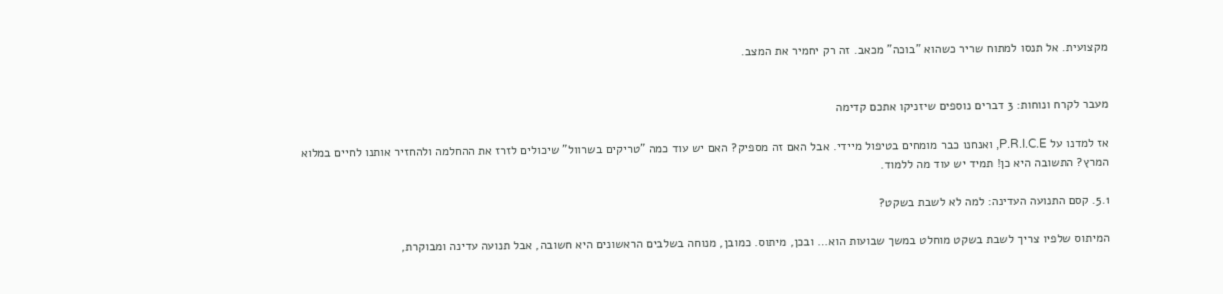מקצועית. אל תנסו למתוח שריר כשהוא "בוכה" מכאב. זה רק יחמיר את המצב.


מעבר לקרח ונוחות: 3 דברים נוספים שיזניקו אתכם קדימה

אז למדנו על P.R.I.C.E, ואנחנו כבר מומחים בטיפול מיידי. אבל האם זה מספיק? האם יש עוד כמה "טריקים בשרוול" שיכולים לזרז את ההחלמה ולהחזיר אותנו לחיים במלוא המרץ? התשובה היא כן! תמיד יש עוד מה ללמוד.

5.1. קסם התנועה העדינה: למה לא לשבת בשקט?

המיתוס שלפיו צריך לשבת בשקט מוחלט במשך שבועות הוא… ובכן, מיתוס. כמובן, מנוחה בשלבים הראשונים היא חשובה, אבל תנועה עדינה ומבוקרת,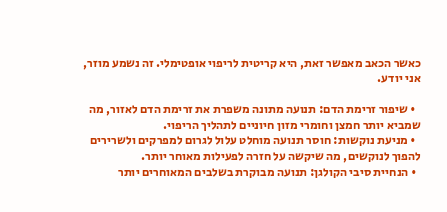כאשר הכאב מאפשר זאת, היא קריטית לריפוי אופטימלי. זה נשמע מוזר, אני יודע.

  • שיפור זרימת הדם: תנועה מתונה משפרת את זרימת הדם לאזור, מה שמביא יותר חמצן וחומרי מזון חיוניים לתהליך הריפוי.
  • מניעת נוקשות: חוסר תנועה מוחלט עלול לגרום למפרקים ולשרירים להפוך לנוקשים, מה שיקשה על חזרה לפעילות מאוחר יותר.
  • הנחיית סיבי הקולגן: תנועה מבוקרת בשלבים המאוחרים יותר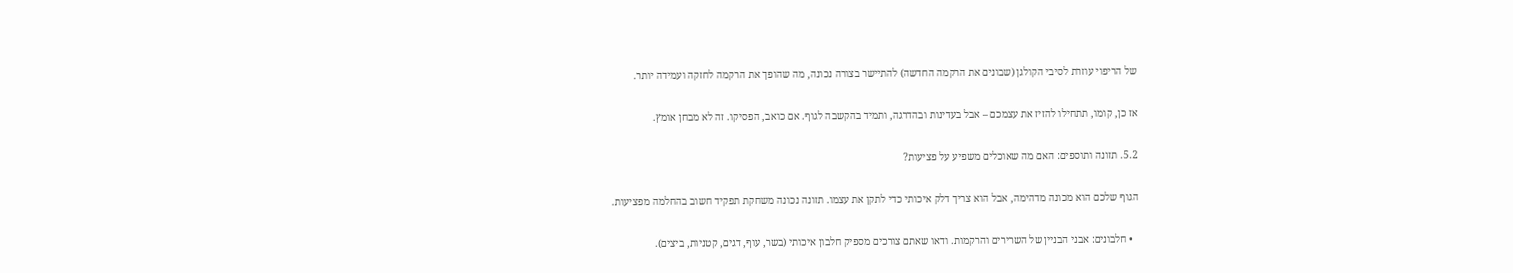של הריפוי עוזרת לסיבי הקולגן (שבונים את הרקמה החדשה) להתיישר בצורה נכונה, מה שהופך את הרקמה לחזקה ועמידה יותר.

אז כן, קומו, תתחילו להזיז את עצמכם – אבל בעדינות ובהדרגה, ותמיד בהקשבה לגוף. אם כואב, הפסיקו. זה לא מבחן אומץ.

5.2. תזונה ותוספים: האם מה שאוכלים משפיע על פציעות?

הגוף שלכם הוא מכונה מדהימה, אבל הוא צריך דלק איכותי כדי לתקן את עצמו. תזונה נכונה משחקת תפקיד חשוב בהחלמה מפציעות.

  • חלבונים: אבני הבניין של השרירים והרקמות. ודאו שאתם צורכים מספיק חלבון איכותי (בשר, עוף, דגים, קטניות, ביצים).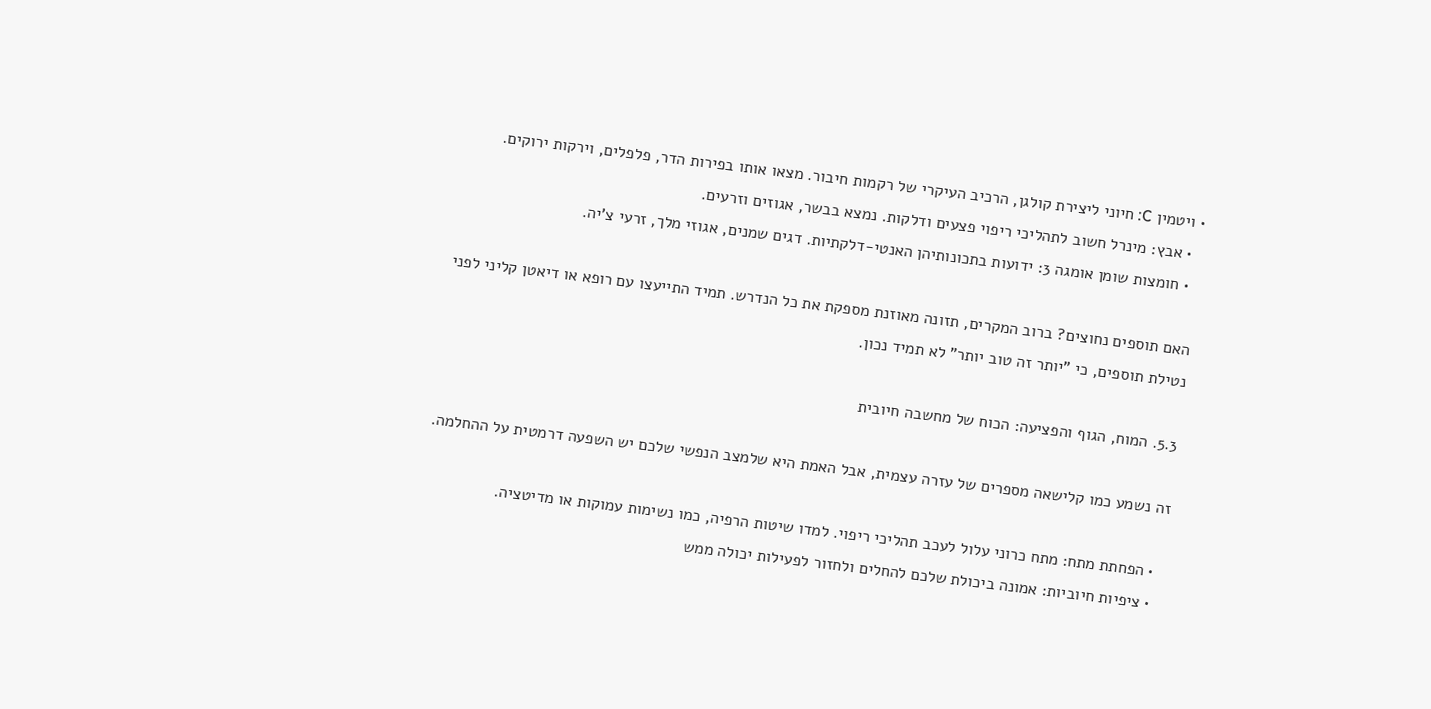• ויטמין C: חיוני ליצירת קולגן, הרכיב העיקרי של רקמות חיבור. מצאו אותו בפירות הדר, פלפלים, וירקות ירוקים.
  • אבץ: מינרל חשוב לתהליכי ריפוי פצעים ודלקות. נמצא בבשר, אגוזים וזרעים.
  • חומצות שומן אומגה 3: ידועות בתכונותיהן האנטי-דלקתיות. דגים שמנים, אגוזי מלך, זרעי צ'יה.

האם תוספים נחוצים? ברוב המקרים, תזונה מאוזנת מספקת את כל הנדרש. תמיד התייעצו עם רופא או דיאטן קליני לפני נטילת תוספים, כי "יותר זה טוב יותר" לא תמיד נכון.

5.3. המוח, הגוף והפציעה: הכוח של מחשבה חיובית

זה נשמע כמו קלישאה מספרים של עזרה עצמית, אבל האמת היא שלמצב הנפשי שלכם יש השפעה דרמטית על ההחלמה.

  • הפחתת מתח: מתח כרוני עלול לעכב תהליכי ריפוי. למדו שיטות הרפיה, כמו נשימות עמוקות או מדיטציה.
  • ציפיות חיוביות: אמונה ביכולת שלכם להחלים ולחזור לפעילות יכולה ממש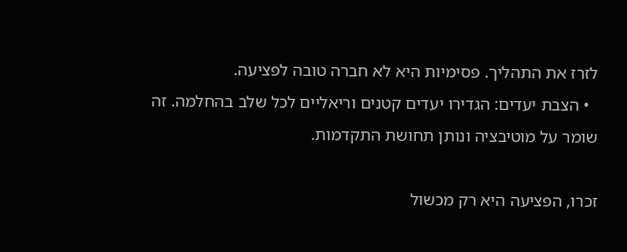לזרז את התהליך. פסימיות היא לא חברה טובה לפציעה.
  • הצבת יעדים: הגדירו יעדים קטנים וריאליים לכל שלב בהחלמה. זה שומר על מוטיבציה ונותן תחושת התקדמות.

זכרו, הפציעה היא רק מכשול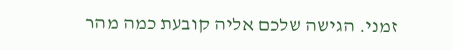זמני. הגישה שלכם אליה קובעת כמה מהר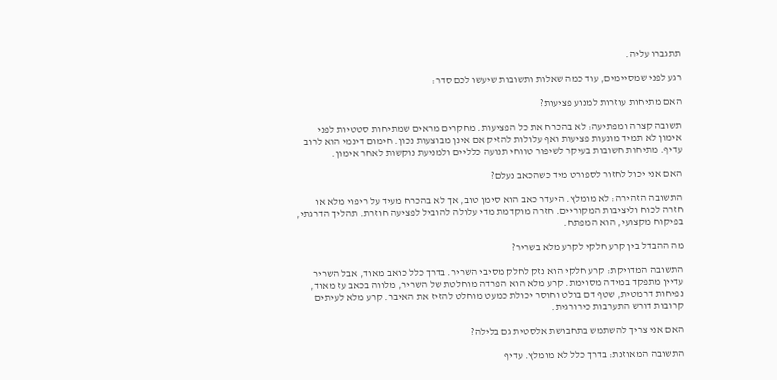תתגברו עליה.

רגע לפני שמסיימים, עוד כמה שאלות ותשובות שיעשו לכם סדר:

האם מתיחות עוזרות למנוע פציעות?

תשובה קצרה ומפתיעה: לא בהכרח את כל הפציעות. מחקרים מראים שמתיחות סטטיות לפני אימון לא תמיד מונעות פציעות ואף עלולות להזיק אם אינן מבוצעות נכון. חימום דינמי הוא לרוב עדיף. מתיחות חשובות בעיקר לשיפור טווחי תנועה כלליים ולמניעת נוקשות לאחר אימון.

האם אני יכול לחזור לספורט מיד כשהכאב נעלם?

התשובה הזהירה: לא מומלץ. היעדר כאב הוא סימן טוב, אך לא בהכרח מעיד על ריפוי מלא או חזרה לכוח וליציבות המקוריים. חזרה מוקדמת מדי עלולה להוביל לפציעה חוזרת. תהליך הדרגתי, בפיקוח מקצועי, הוא המפתח.

מה ההבדל בין קרע חלקי לקרע מלא בשריר?

התשובה המדויקת: קרע חלקי הוא נזק לחלק מסיבי השריר. בדרך כלל כואב מאוד, אבל השריר עדיין מתפקד במידה מסוימת. קרע מלא הוא הפרדה מוחלטת של השריר, מלווה בכאב עז מאוד, נפיחות דרמטית, שטף דם בולט וחוסר יכולת כמעט מוחלט להזיז את האיבר. קרע מלא לעיתים קרובות דורש התערבות כירורגית.

האם אני צריך להשתמש בתחבושת אלסטית גם בלילה?

התשובה המאוזנת: בדרך כלל לא מומלץ. עדיף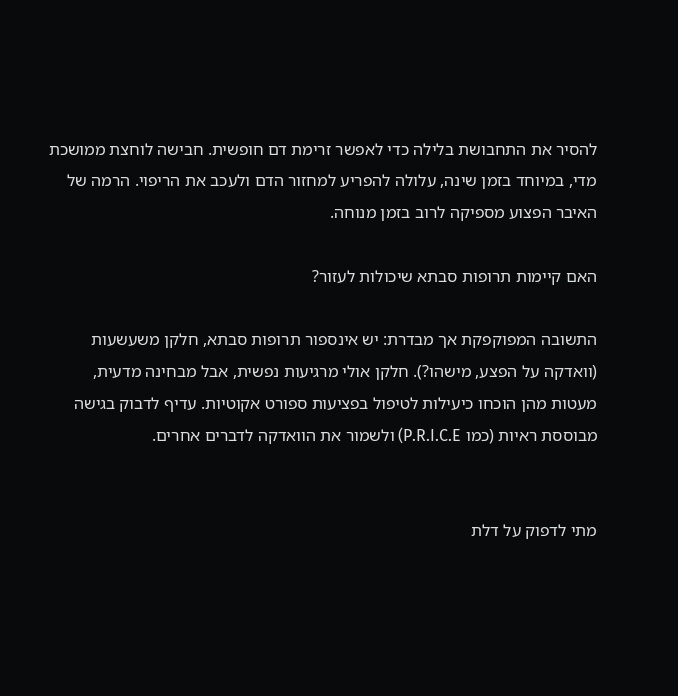להסיר את התחבושת בלילה כדי לאפשר זרימת דם חופשית. חבישה לוחצת ממושכת מדי, במיוחד בזמן שינה, עלולה להפריע למחזור הדם ולעכב את הריפוי. הרמה של האיבר הפצוע מספיקה לרוב בזמן מנוחה.

האם קיימות תרופות סבתא שיכולות לעזור?

התשובה המפוקפקת אך מבדרת: יש אינספור תרופות סבתא, חלקן משעשעות (וואדקה על הפצע, מישהו?). חלקן אולי מרגיעות נפשית, אבל מבחינה מדעית, מעטות מהן הוכחו כיעילות לטיפול בפציעות ספורט אקוטיות. עדיף לדבוק בגישה מבוססת ראיות (כמו P.R.I.C.E) ולשמור את הוואדקה לדברים אחרים.


מתי לדפוק על דלת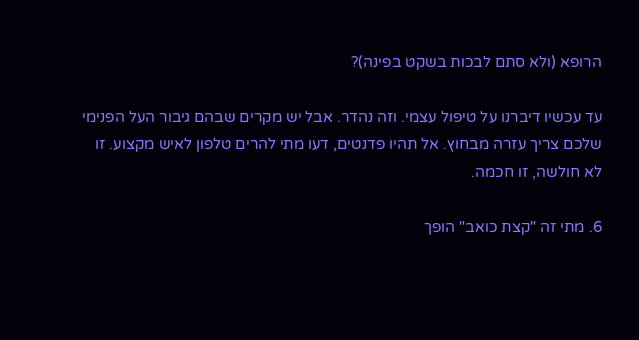הרופא (ולא סתם לבכות בשקט בפינה)?

עד עכשיו דיברנו על טיפול עצמי. וזה נהדר. אבל יש מקרים שבהם גיבור העל הפנימי שלכם צריך עזרה מבחוץ. אל תהיו פדנטים, דעו מתי להרים טלפון לאיש מקצוע. זו לא חולשה, זו חכמה.

6. מתי זה "קצת כואב" הופך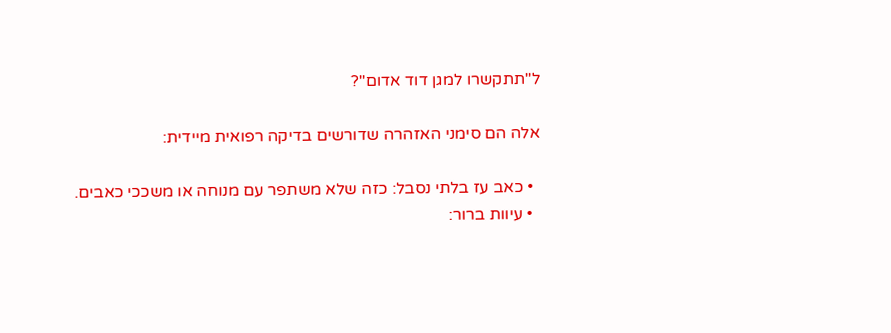ל"תתקשרו למגן דוד אדום"?

אלה הם סימני האזהרה שדורשים בדיקה רפואית מיידית:

  • כאב עז בלתי נסבל: כזה שלא משתפר עם מנוחה או משככי כאבים.
  • עיוות ברור: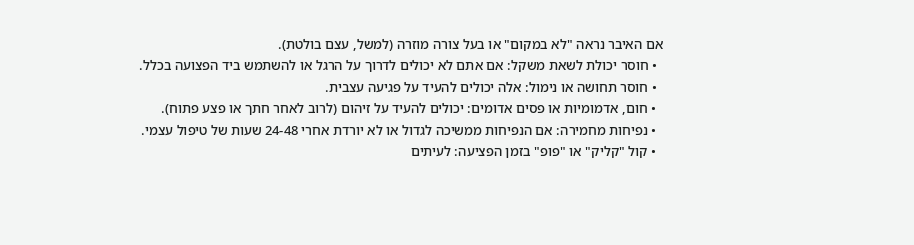אם האיבר נראה "לא במקום" או בעל צורה מוזרה (למשל, עצם בולטת).
  • חוסר יכולת לשאת משקל: אם אתם לא יכולים לדרוך על הרגל או להשתמש ביד הפצועה בכלל.
  • חוסר תחושה או נימול: אלה יכולים להעיד על פגיעה עצבית.
  • חום, אדמומיות או פסים אדומים: יכולים להעיד על זיהום (לרוב לאחר חתך או פצע פתוח).
  • נפיחות מחמירה: אם הנפיחות ממשיכה לגדול או לא יורדת אחרי 24-48 שעות של טיפול עצמי.
  • קול "קליק" או "פופ" בזמן הפציעה: לעיתים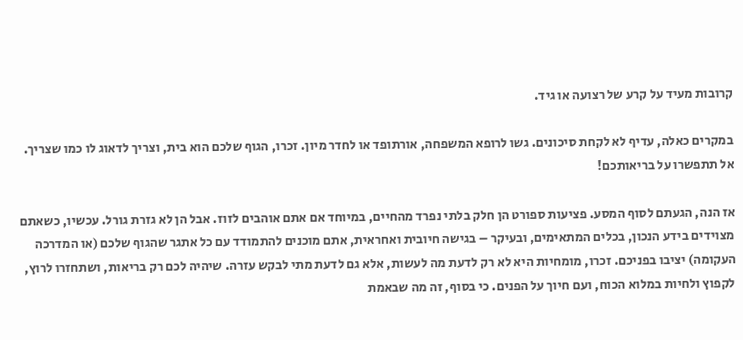קרובות מעיד על קרע של רצועה או גיד.

במקרים כאלה, עדיף לא לקחת סיכונים. גשו לרופא המשפחה, אורתופד או לחדר מיון. זכרו, הגוף שלכם הוא בית, וצריך לדאוג לו כמו שצריך. אל תתפשרו על בריאותכם!

אז הנה, הגעתם לסוף המסע. פציעות ספורט הן חלק בלתי נפרד מהחיים, במיוחד אם אתם אוהבים לזוז. אבל הן לא גזרת גורל. עכשיו, כשאתם מצוידים בידע הנכון, בכלים המתאימים, ובעיקר – בגישה חיובית ואחראית, אתם מוכנים להתמודד עם כל אתגר שהגוף שלכם (או המדרכה העקומה) יציבו בפניכם. זכרו, מומחיות היא לא רק לדעת מה לעשות, אלא גם לדעת מתי לבקש עזרה. שיהיה לכם רק בריאות, ושתחזרו לרוץ, לקפוץ ולחיות במלוא הכוח, ועם חיוך על הפנים. כי בסוף, זה מה שבאמת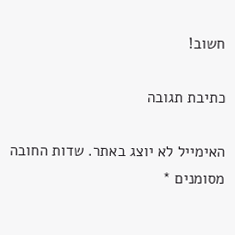חשוב!

כתיבת תגובה

האימייל לא יוצג באתר. שדות החובה מסומנים *